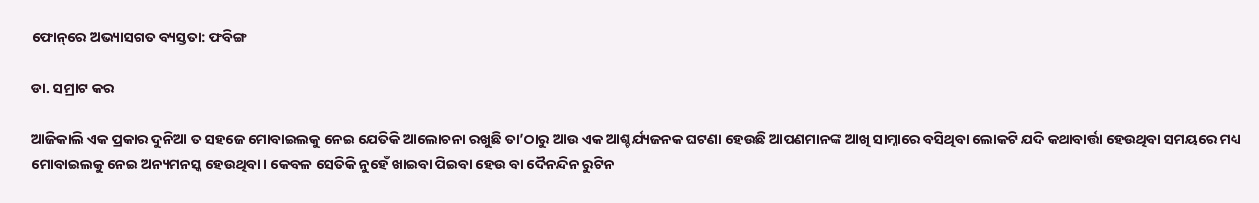ଫୋନ୍‌ରେ ଅଭ୍ୟାସଗତ ବ୍ୟସ୍ତତା: ଫବିଙ୍ଗ

ଡା. ସମ୍ରାଟ କର

ଆଜିକାଲି ଏକ ପ୍ରକାର ଦୁନିଆ ତ ସହଜେ ମୋବାଇଲକୁ ନେଇ ଯେତିକି ଆଲୋଚନା ରଖୁଛି ତା’ଠାରୁ ଆଉ ଏକ ଆଶ୍ଚର୍ଯ୍ୟଜନକ ଘଟଣା ହେଉଛି ଆପଣମାନଙ୍କ ଆଖି ସାମ୍ନାରେ ବସିଥିବା ଲୋକଟି ଯଦି କଥାବାର୍ତ୍ତା ହେଉଥିବା ସମୟରେ ମଧ୍ୟ ମୋବାଇଲକୁ ନେଇ ଅନ୍ୟମନସ୍କ ହେଉଥିବା। କେବଳ ସେତିକି ନୁହେଁ ଖାଇବା ପିଇବା ହେଉ ବା ଦୈନନ୍ଦିନ ରୁଟିନ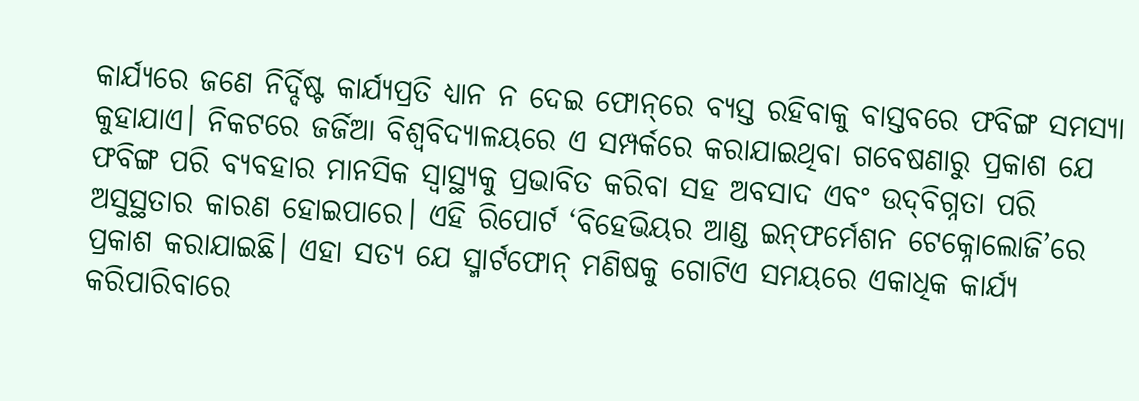କାର୍ଯ୍ୟରେ ଜଣେ ନିର୍ଦ୍ଦିଷ୍ଟ କାର୍ଯ୍ୟପ୍ରତି ଧ୍ୟାନ ନ ଦେଇ ଫୋନ୍‌ରେ ବ୍ୟସ୍ତ ରହିବାକୁ ବାସ୍ତବରେ ଫବିଙ୍ଗ ସମସ୍ୟା କୁହାଯାଏ। ନିକଟରେ ଜର୍ଜିଆ ବିଶ୍ୱବିଦ୍ୟାଳୟରେ ଏ ସମ୍ପର୍କରେ କରାଯାଇଥିବା ଗବେଷଣାରୁ ପ୍ରକାଶ ଯେ ଫବିଙ୍ଗ ପରି ବ୍ୟବହାର ମାନସିକ ସ୍ବାସ୍ଥ୍ୟକୁ ପ୍ରଭାବିତ କରିବା ସହ ଅବସାଦ ଏବଂ ଉଦ୍‌ବିଗ୍ନତା ପରି ଅସୁସ୍ଥତାର କାରଣ ହୋଇପାରେ। ଏହି ରିପୋର୍ଟ ‘ବିହେଭିୟର ଆଣ୍ଡ ଇନ୍‌ଫର୍ମେଶନ ଟେକ୍ନୋଲୋଜି’ରେ ପ୍ରକାଶ କରାଯାଇଛି। ଏହା ସତ୍ୟ ଯେ ସ୍ମାର୍ଟଫୋନ୍‌ ମଣିଷକୁ ଗୋଟିଏ ସମୟରେ ଏକାଧିକ କାର୍ଯ୍ୟ କରିପାରିବାରେ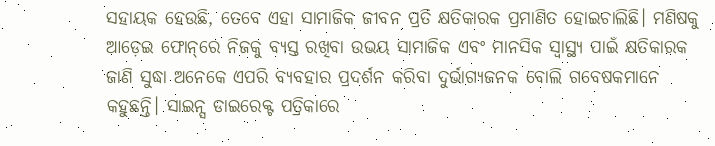ସହାୟକ ହେଉଛି, ତେବେ ଏହା ସାମାଜିକ ଜୀବନ ପ୍ରତି କ୍ଷତିକାରକ ପ୍ରମାଣିତ ହୋଇଚାଲିଛି। ମଣିଷକୁ ଆଡ଼େଇ ଫୋନ୍‌ରେ ନିଜକୁ ବ୍ୟସ୍ତ ରଖିବା ଉଭୟ ସାମାଜିକ ଏବଂ ମାନସିକ ସ୍ବାସ୍ଥ୍ୟ ପାଇଁ କ୍ଷତିକାରକ ଜାଣି ସୁଦ୍ଧା ଅନେକେ ଏପରି ବ୍ୟବହାର ପ୍ରଦର୍ଶନ କରିବା ଦୁର୍ଭାଗ୍ୟଜନକ ବୋଲି ଗବେଷକମାନେ କହୁଛନ୍ତି। ସାଇନ୍ସ ଡାଇରେକ୍ଟ ପତ୍ରିକାରେ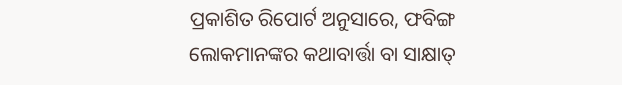ପ୍ରକାଶିତ ରିପୋର୍ଟ ଅନୁସାରେ, ଫବିଙ୍ଗ ଲୋକମାନଙ୍କର କଥାବାର୍ତ୍ତା ବା ସାକ୍ଷାତ୍‌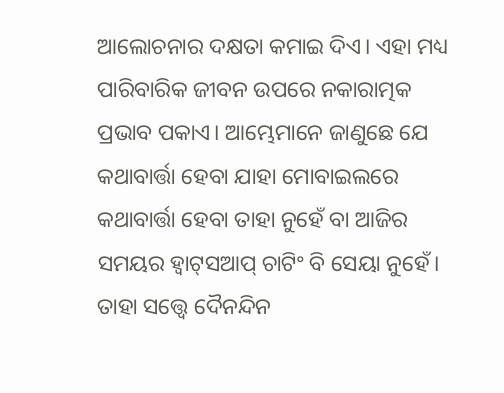ଆଲୋଚନାର ଦକ୍ଷତା କମାଇ ଦିଏ। ଏହା ମଧ୍ୟ ପାରିବାରିକ ଜୀବନ ଉପରେ ନକାରାତ୍ମକ ପ୍ରଭାବ ପକାଏ। ଆମ୍ଭେମାନେ ଜାଣୁଛେ ଯେ କଥାବାର୍ତ୍ତା ହେବା ଯାହା ମୋବାଇଲରେ କଥାବାର୍ତ୍ତା ହେବା ତାହା ନୁହେଁ ବା ଆଜିର ସମୟର ହ୍ବାଟ୍‌ସଆପ୍‌ ଚାଟିଂ ବି ସେୟା ନୁହେଁ। ତାହା ସତ୍ତ୍ୱେ ଦୈନନ୍ଦିନ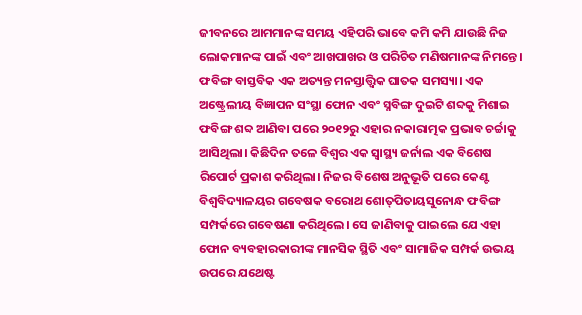ଜୀବନରେ ଆମମାନଙ୍କ ସମୟ ଏହିପରି ଭାବେ କମି କମି ଯାଉଛି ନିଜ ଲୋକମାନଙ୍କ ପାଇଁ ଏବଂ ଆଖପାଖର ଓ ପରିଚିତ ମଣିଷମାନଙ୍କ ନିମନ୍ତେ।
ଫବିଙ୍ଗ ବାସ୍ତବିକ ଏକ ଅତ୍ୟନ୍ତ ମନସ୍ତାତ୍ତ୍ବିକ ଘାତକ ସମସ୍ୟା। ଏକ ଅଷ୍ଟ୍ରେଲୀୟ ବିଜ୍ଞାପନ ସଂସ୍ଥା ଫୋନ ଏବଂ ସ୍ନବିଙ୍ଗ ଦୁଇଟି ଶବ୍ଦକୁ ମିଶାଇ ଫବିଙ୍ଗ ଶବ୍ଦ ଆଣିବା ପରେ ୨୦୧୨ରୁ ଏହାର ନକାରାତ୍ମକ ପ୍ରଭାବ ଚର୍ଚ୍ଚାକୁ ଆସିଥିଲା। କିଛିଦିନ ତଳେ ବିଶ୍ୱର ଏକ ସ୍ବାସ୍ଥ୍ୟ ଜର୍ନାଲ ଏକ ବିଶେଷ ରିପୋର୍ଟ ପ୍ରକାଶ କରିଥିଲା। ନିଜର ବିଶେଷ ଅନୁଭୂତି ପରେ କେଣ୍ଟ ବିଶ୍ୱବିଦ୍ୟାଳୟର ଗବେଷକ ବରୋଥ ଶୋତ୍‌ପିତାୟସୁନୋନ୍ଧ ଫବିଙ୍ଗ ସମ୍ପର୍କରେ ଗବେଷଣା କରିଥିଲେ। ସେ ଜାଣିବାକୁ ପାଇଲେ ଯେ ଏହା ଫୋନ ବ୍ୟବହାରକାରୀଙ୍କ ମାନସିକ ସ୍ଥିତି ଏବଂ ସାମାଜିକ ସମ୍ପର୍କ ଉଭୟ ଉପରେ ଯଥେଷ୍ଟ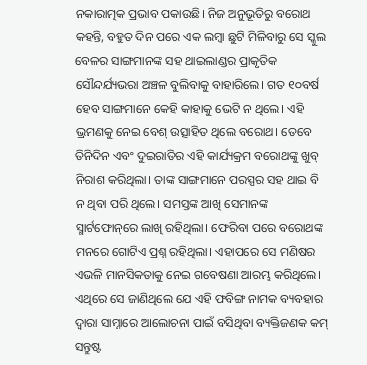ନକାରାତ୍ମକ ପ୍ରଭାବ ପକାଉଛି। ନିଜ ଅନୁଭୂତିରୁ ବରୋଥ କହନ୍ତି, ବହୁତ ଦିନ ପରେ ଏକ ଲମ୍ବା ଛୁଟି ମିଳିବାରୁ ସେ ସ୍କୁଲ ବେଳର ସାଙ୍ଗମାନଙ୍କ ସହ ଥାଇଲାଣ୍ଡର ପ୍ରାକୃତିକ ସୌନ୍ଦର୍ଯ୍ୟଭରା ଅଞ୍ଚଳ ବୁଲିବାକୁ ବାହାରିଲେ। ଗତ ୧୦ବର୍ଷ ହେବ ସାଙ୍ଗମାନେ କେହି କାହାକୁ ଭେଟି ନ ଥିଲେ। ଏହି ଭ୍ରମଣକୁ ନେଇ ବେଶ୍‌ ଉତ୍ସାହିତ ଥିଲେ ବରୋଥ। ତେବେ ତିନିଦିନ ଏବଂ ଦୁଇରାତିର ଏହି କାର୍ଯ୍ୟକ୍ରମ ବରୋଥଙ୍କୁ ଖୁବ୍‌ ନିରାଶ କରିଥିଲା। ତାଙ୍କ ସାଙ୍ଗମାନେ ପରସ୍ପର ସହ ଥାଇ ବି ନ ଥିବା ପରି ଥିଲେ। ସମସ୍ତଙ୍କ ଆଖି ସେମାନଙ୍କ ସ୍ମାର୍ଟଫୋନ୍‌ରେ ଲାଖି ରହିଥିଲା। ଫେରିବା ପରେ ବରୋଥଙ୍କ ମନରେ ଗୋଟିଏ ପ୍ରଶ୍ନ ରହିଥିଲା। ଏହାପରେ ସେ ମଣିଷର ଏଭଳି ମାନସିକତାକୁ ନେଇ ଗବେଷଣା ଆରମ୍ଭ କରିଥିଲେ। ଏଥିରେ ସେ ଜାଣିଥିଲେ ଯେ ଏହି ଫବିଙ୍ଗ ନାମକ ବ୍ୟବହାର ଦ୍ୱାରା ସାମ୍ନାରେ ଆଲୋଚନା ପାଇଁ ବସିଥିବା ବ୍ୟକ୍ତିଜଣକ କମ୍‌ ସନ୍ତୁଷ୍ଟ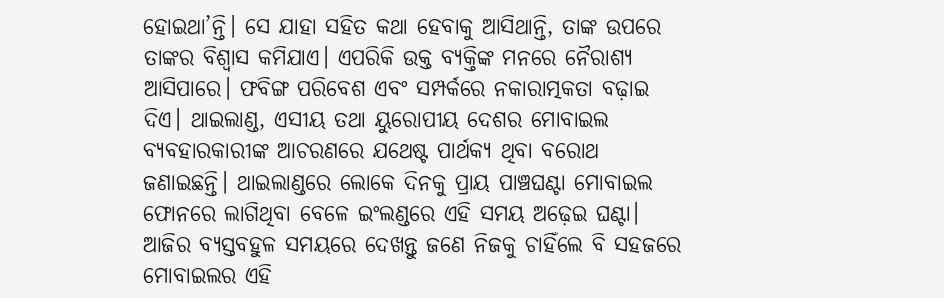ହୋଇଥା’ନ୍ତି। ସେ ଯାହା ସହିତ କଥା ହେବାକୁ ଆସିଥାନ୍ତି, ତାଙ୍କ ଉପରେ ତାଙ୍କର ବିଶ୍ୱାସ କମିଯାଏ। ଏପରିକି ଉକ୍ତ ବ୍ୟକ୍ତିଙ୍କ ମନରେ ନୈରାଶ୍ୟ ଆସିପାରେ। ଫବିଙ୍ଗ ପରିବେଶ ଏବଂ ସମ୍ପର୍କରେ ନକାରାତ୍ମକତା ବଢ଼ାଇ ଦିଏ। ଥାଇଲାଣ୍ଡ, ଏସୀୟ ତଥା ୟୁରୋପୀୟ ଦେଶର ମୋବାଇଲ ବ୍ୟବହାରକାରୀଙ୍କ ଆଚରଣରେ ଯଥେଷ୍ଟ ପାର୍ଥକ୍ୟ ଥିବା ବରୋଥ ଜଣାଇଛନ୍ତି। ଥାଇଲାଣ୍ଡରେ ଲୋକେ ଦିନକୁ ପ୍ରାୟ ପାଞ୍ଚଘଣ୍ଟା ମୋବାଇଲ ଫୋନରେ ଲାଗିଥିବା ବେଳେ ଇଂଲଣ୍ଡରେ ଏହି ସମୟ ଅଢ଼େଇ ଘଣ୍ଟା।
ଆଜିର ବ୍ୟସ୍ତବହୁଳ ସମୟରେ ଦେଖନ୍ତୁ ଜଣେ ନିଜକୁ ଚାହିଁଲେ ବି ସହଜରେ ମୋବାଇଲର ଏହି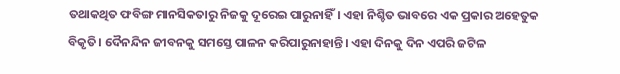ତଥାକଥିତ ଫବିଙ୍ଗ ମାନସିକତାରୁ ନିଜକୁ ଦୂରେଇ ପାରୁନାହିଁ। ଏହା ନିଶ୍ଚିତ ଭାବରେ ଏକ ପ୍ରକାର ଅହେତୁକ ବିକୃତି। ଦୈନନ୍ଦିନ ଜୀବନକୁ ସମସ୍ତେ ପାଳନ କରିପାରୁନାହାନ୍ତି। ଏହା ଦିନକୁ ଦିନ ଏପରି ଜଟିଳ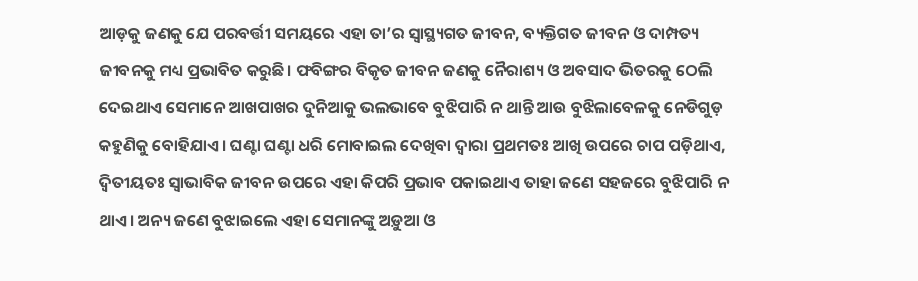ଆଡ଼କୁ ଜଣକୁ ଯେ ପରବର୍ତ୍ତୀ ସମୟରେ ଏହା ତା’ର ସ୍ବାସ୍ଥ୍ୟଗତ ଜୀବନ, ବ୍ୟକ୍ତିଗତ ଜୀବନ ଓ ଦାମ୍ପତ୍ୟ ଜୀବନକୁ ମଧ୍ୟ ପ୍ରଭାବିତ କରୁଛି। ଫବିଙ୍ଗର ବିକୃତ ଜୀବନ ଜଣକୁ ନୈରାଶ୍ୟ ଓ ଅବସାଦ ଭିତରକୁ ଠେଲି ଦେଇଥାଏ ସେମାନେ ଆଖପାଖର ଦୁନିଆକୁ ଭଲଭାବେ ବୁଝିପାରି ନ ଥାନ୍ତି ଆଉ ବୁଝିଲାବେଳକୁ ନେଡିଗୁଡ଼ କହୁଣିକୁ ବୋହିଯାଏ। ଘଣ୍ଟା ଘଣ୍ଟା ଧରି ମୋବାଇଲ ଦେଖିବା ଦ୍ୱାରା ପ୍ରଥମତଃ ଆଖି ଉପରେ ଚାପ ପଡ଼ିଥାଏ, ଦ୍ୱିତୀୟତଃ ସ୍ବାଭାବିକ ଜୀବନ ଉପରେ ଏହା କିପରି ପ୍ରଭାବ ପକାଇଥାଏ ତାହା ଜଣେ ସହଜରେ ବୁଝିପାରି ନ ଥାଏ। ଅନ୍ୟ ଜଣେ ବୁଝାଇଲେ ଏହା ସେମାନଙ୍କୁ ଅଡ଼ୁଆ ଓ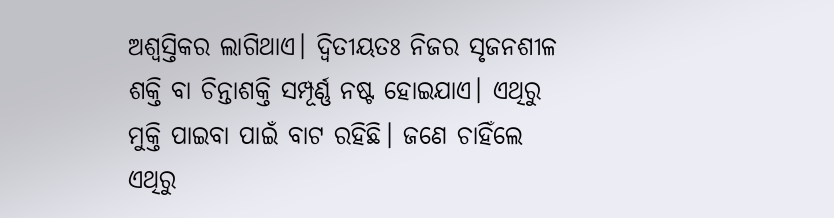ଅଶ୍ୱସ୍ତିକର ଲାଗିଥାଏ। ଦ୍ୱିତୀୟତଃ ନିଜର ସୃଜନଶୀଳ ଶକ୍ତି ବା ଚିନ୍ତାଶକ୍ତି ସମ୍ପୂର୍ଣ୍ଣ ନଷ୍ଟ ହୋଇଯାଏ। ଏଥିରୁ ମୁକ୍ତି ପାଇବା ପାଇଁ ବାଟ ରହିଛି। ଜଣେ ଚାହିଁଲେ ଏଥିରୁ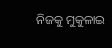ନିଜକୁ ମୁକୁଳାଇ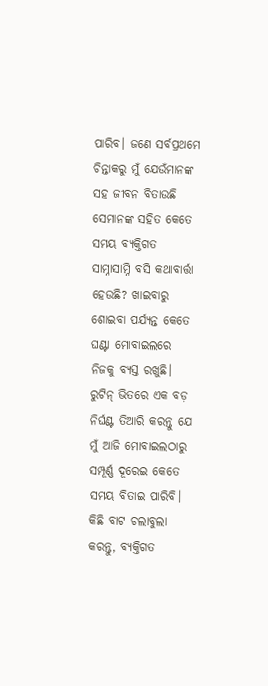ପାରିବ। ଜଣେ ସର୍ବପ୍ରଥମେ ଚିନ୍ତାକରୁ ମୁଁ ଯେଉଁମାନଙ୍କ ସହ ଜୀବନ ବିତାଉଛି ସେମାନଙ୍କ ସହିତ କେତେ ସମୟ ବ୍ୟକ୍ତିଗତ ସାମ୍ନାସାମ୍ନି ବସି କଥାବାର୍ତ୍ତା ହେଉଛି? ଖାଇବାରୁ ଶୋଇବା ପର୍ଯ୍ୟନ୍ତ କେତେ ଘଣ୍ଟା ମୋବାଇଲରେ ନିଜକୁ ବ୍ୟସ୍ତ ରଖୁଛି। ରୁଟିନ୍‌ ଭିତରେ ଏକ ବଡ଼ ନିର୍ଘଣ୍ଟ ତିଆରି କରନ୍ତୁ ଯେ ମୁଁ ଆଜି ମୋବାଇଲଠାରୁ ସମ୍ପୂର୍ଣ୍ଣ ଦୂରେଇ କେତେ ସମୟ ବିତାଇ ପାରିବି। କିଛି ବାଟ ଚଲାବୁଲା କରନ୍ତୁ, ବ୍ୟକ୍ତିଗତ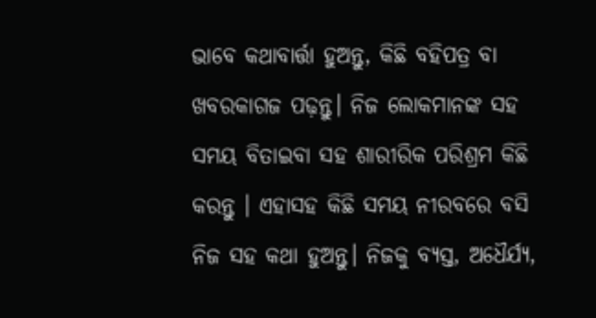ଭାବେ କଥାବାର୍ତ୍ତା ହୁଅନ୍ତୁ, କିଛି ବହିପତ୍ର ବା ଖବରକାଗଜ ପଢ଼ନ୍ତୁ। ନିଜ ଲୋକମାନଙ୍କ ସହ ସମୟ ବିତାଇବା ସହ ଶାରୀରିକ ପରିଶ୍ରମ କିଛି କରନ୍ତୁ । ଏହାସହ କିଛି ସମୟ ନୀରବରେ ବସି ନିଜ ସହ କଥା ହୁଅନ୍ତୁ। ନିଜକୁ ବ୍ୟସ୍ତ, ଅଧୈର୍ଯ୍ୟ,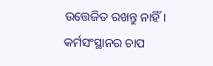ଉତ୍ତେଜିତ ରଖନ୍ତୁ ନାହିଁ। କର୍ମସଂସ୍ଥାନର ଚାପ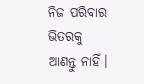ନିଜ ପରିବାର ଭିତରକୁ ଆଣନ୍ତୁ ନାହିଁ।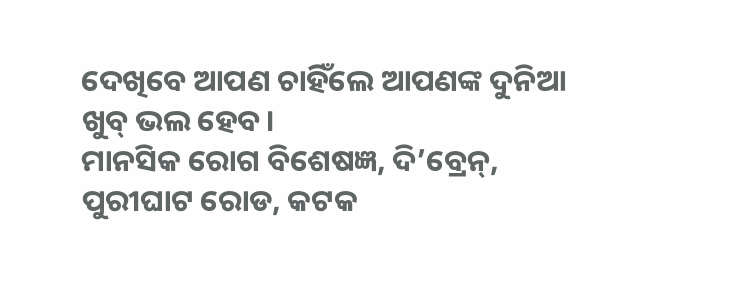ଦେଖିବେ ଆପଣ ଚାହିଁଲେ ଆପଣଙ୍କ ଦୁନିଆ ଖୁବ୍‌ ଭଲ ହେବ।
ମାନସିକ ରୋଗ ବିଶେଷଜ୍ଞ, ଦି’ବ୍ରେନ୍‌, ପୁରୀଘାଟ ରୋଡ, କଟକ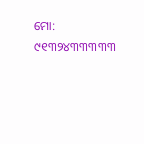ମୋ: ୯୧୩୨୪୩୩୩୩୩